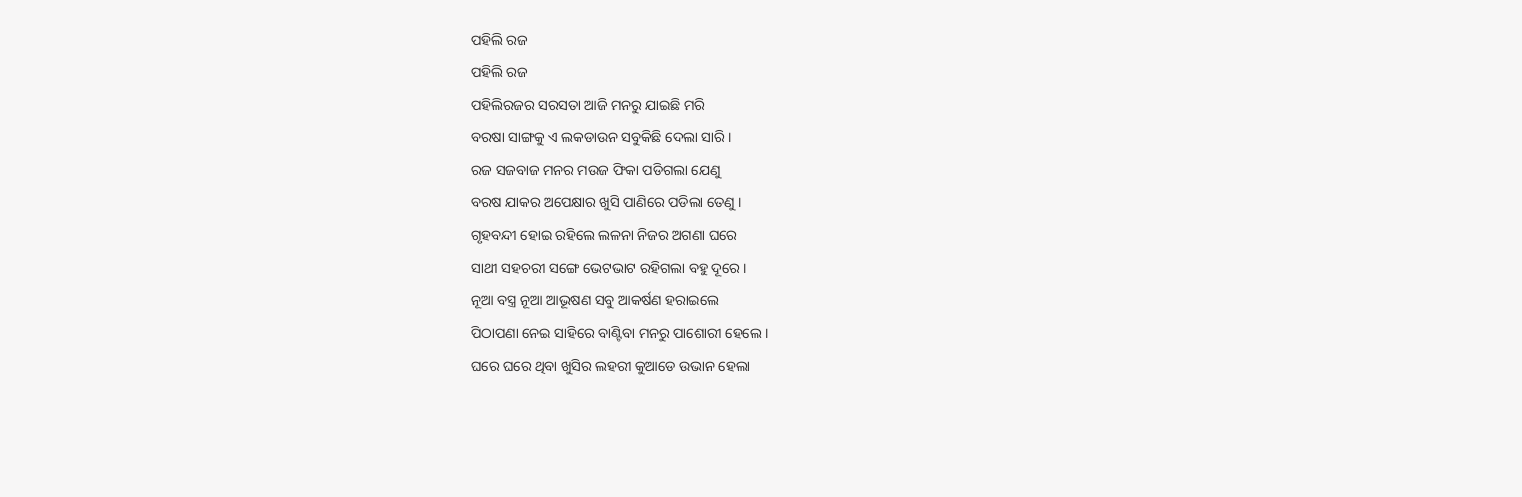ପହିଲି ରଜ
ପହିଲି ରଜ
ପହିଲିରଜର ସରସତା ଆଜି ମନରୁ ଯାଇଛି ମରି
ବରଷା ସାଙ୍ଗକୁ ଏ ଲକଡାଉନ ସବୁକିଛି ଦେଲା ସାରି ।
ରଜ ସଜବାଜ ମନର ମଉଜ ଫିକା ପଡିଗଲା ଯେଣୁ
ବରଷ ଯାକର ଅପେକ୍ଷାର ଖୁସି ପାଣିରେ ପଡିଲା ତେଣୁ ।
ଗୃହବନ୍ଦୀ ହୋଇ ରହିଲେ ଲଳନା ନିଜର ଅଗଣା ଘରେ
ସାଥୀ ସହଚରୀ ସଙ୍ଗେ ଭେଟଭାଟ ରହିଗଲା ବହୁ ଦୂରେ ।
ନୂଆ ବସ୍ତ୍ର ନୂଆ ଆଭୂଷଣ ସବୁ ଆକର୍ଷଣ ହରାଇଲେ
ପିଠାପଣା ନେଇ ସାହିରେ ବାଣ୍ଟିବା ମନରୁ ପାଶୋରୀ ହେଲେ ।
ଘରେ ଘରେ ଥିବା ଖୁସିର ଲହରୀ କୁଆଡେ ଉଭାନ ହେଲା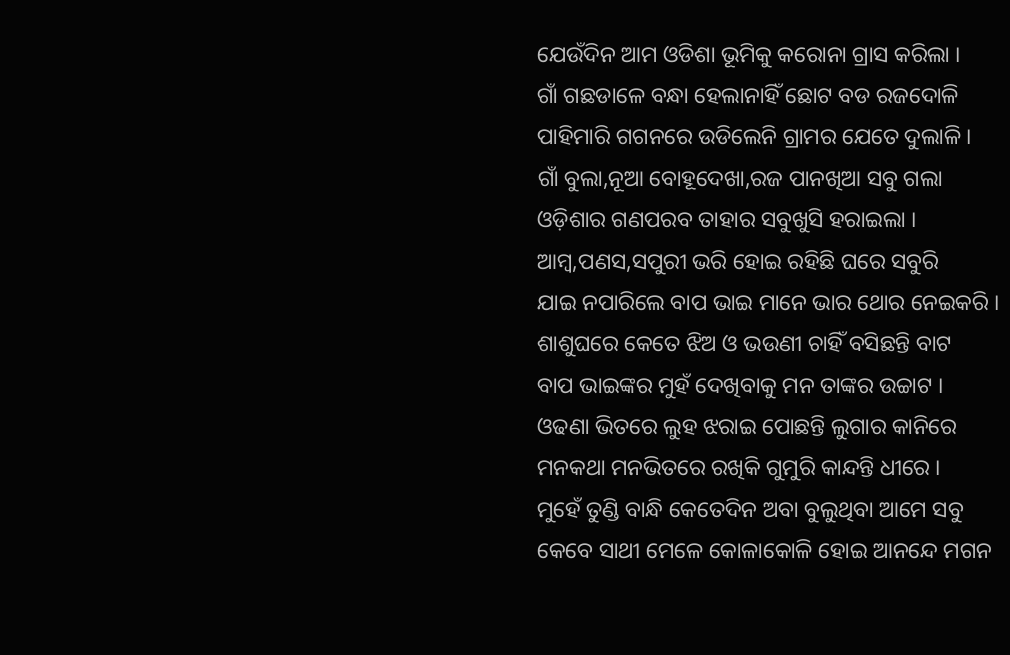ଯେଉଁଦିନ ଆମ ଓଡିଶା ଭୂମିକୁ କରୋନା ଗ୍ରାସ କରିଲା ।
ଗାଁ ଗଛଡାଳେ ବନ୍ଧା ହେଲାନାହିଁ ଛୋଟ ବଡ ରଜଦୋଳି
ପାହିମାରି ଗଗନରେ ଉଡିଲେନି ଗ୍ରାମର ଯେତେ ଦୁଲାଳି ।
ଗାଁ ବୁଲା,ନୂଆ ବୋହୂଦେଖା,ରଜ ପାନଖିଆ ସବୁ ଗଲା
ଓଡ଼ିଶାର ଗଣପରବ ତାହାର ସବୁଖୁସି ହରାଇଲା ।
ଆମ୍ବ,ପଣସ,ସପୁରୀ ଭରି ହୋଇ ରହିଛି ଘରେ ସବୁରି
ଯାଇ ନପାରିଲେ ବାପ ଭାଇ ମାନେ ଭାର ଥୋର ନେଇକରି ।
ଶାଶୁଘରେ କେତେ ଝିଅ ଓ ଭଉଣୀ ଚାହିଁ ବସିଛନ୍ତି ବାଟ
ବାପ ଭାଇଙ୍କର ମୁହଁ ଦେଖିବାକୁ ମନ ତାଙ୍କର ଉଚ୍ଚାଟ ।
ଓଢଣା ଭିତରେ ଲୁହ ଝରାଇ ପୋଛନ୍ତି ଲୁଗାର କାନିରେ
ମନକଥା ମନଭିତରେ ରଖିକି ଗୁମୁରି କାନ୍ଦନ୍ତି ଧୀରେ ।
ମୁହେଁ ତୁଣ୍ଡି ବାନ୍ଧି କେତେଦିନ ଅବା ବୁଲୁଥିବା ଆମେ ସବୁ
କେବେ ସାଥୀ ମେଳେ କୋଳାକୋଳି ହୋଇ ଆନନ୍ଦେ ମଗନ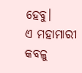ହେବୁ।
ଏ ମହାମାରୀ କବଳୁ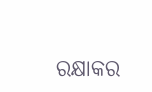ରକ୍ଷାକର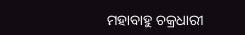ମହାବାହୁ ଚକ୍ରଧାରୀ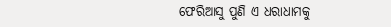ଫେରିଆସୁ ପୁଣି ଏ ଧରାଧାମକୁ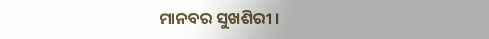ମାନବର ସୁଖଶିରୀ ।